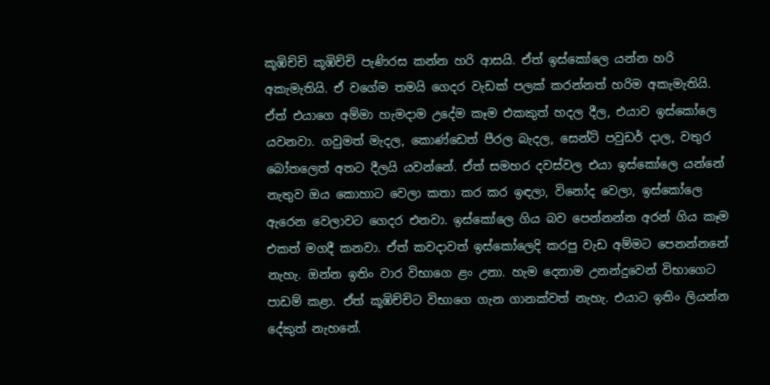කූඹිච්චි කූඹිච්චි පැණිරස කන්න හරි ආසයි. ඒත් ඉස්කෝලෙ යන්න හරි අකැමැතියි. ඒ වගේම තමයි ගෙදර වැඩක් පලක් කරන්නත් හරිම අකැමැතියි. ඒත් එයාගෙ අම්මා හැමදාම උදේම කෑම එකකුත් හදල දීල, එයාව ඉස්කෝලෙ යවනවා. ගවුමත් මැදල, කොණ්ඩෙත් පීරල බැදල, සෙන්ට් පවුඩර් දාල, වතුර බෝතලෙත් අතට දීලයි යවන්නේ. ඒත් සමහර දවස්වල එයා ඉස්කෝලෙ යන්නේ නැතුව ඔය කොහාට වෙලා කතා කර කර ඉඳලා, විනෝද වෙලා, ඉස්කෝලෙ ඇරෙන වෙලාවට ගෙදර එනවා. ඉස්කෝලෙ ගිය බව පෙන්නන්න අරන් ගිය කෑම එකත් මගදී කනවා. ඒත් කවදාවත් ඉස්කෝලෙදි කරපු වැඩ අම්මට පෙනන්නනේ නැහැ. ඔන්න ඉතිං වාර විභාගෙ ළං උනා. හැම දෙනාම උනන්දුවෙන් විභාගෙට පාඩම් කළා. ඒත් කූඹිච්චිට විභාගෙ ගැන ගානක්වත් නැහැ. එයාට ඉතිං ලියන්න දේකුත් නැහනේ.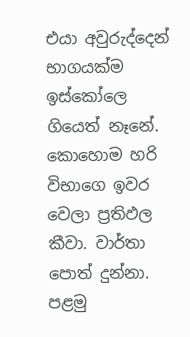එයා අවුරුද්දෙන් භාගයක්ම ඉස්කෝලෙ ගියෙත් නෑනේ. කොහොම හරි විභාගෙ ඉවර වෙලා ප්‍රතිඵල කීවා. වාර්තා පොත් දුන්නා. පළමු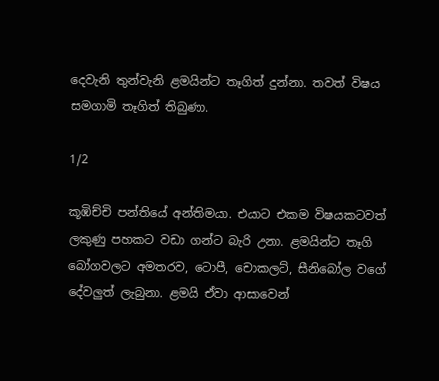දෙවැනි තුන්වැනි ළමයින්ට තෑගිත් දුන්නා. තවත් විෂය සමගාමි තෑගිත් තිබුණා.

1/2

කූඹිච්චි පන්තියේ අන්තිමයා. එයාට එකම විෂයකටවත් ලකුණු පහකට වඩා ගන්ට බැරි උනා. ළමයින්ට තෑගි බෝගවලට අමතරව, ටොපී, චොකලට්, සීනිබෝල වගේ දේවලුත් ලැබුනා. ළමයි ඒවා ආසාවෙන්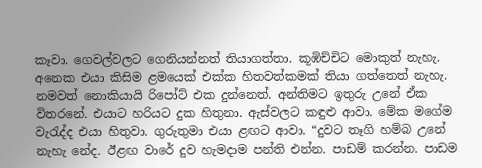කෑවා. ගෙවල්වලට ගෙනියන්නත් තියාගත්තා. කූඹිච්චිට මොකුත් නැහැ. අනෙක එයා කිසිම ළමයෙක් එක්ක හිතවත්කමක් තියා ගත්තෙත් නැහැ. නමවත් නොකියායි රිපෝට් එක දුන්නෙත්. අන්තිමට ඉතුරු උනේ ඒක විතරනේ. එයාට හරියට දුක හිතුනා. ඇස්වලට කඳුළු ආවා. මේක මගේම වැරැද්ද එයා හිතුවා. ගුරුතුමා එයා ළඟට ආවා. “දුවට තෑගි හම්බ උනේ නැහැ නේද. ඊළඟ වාරේ දුව හැමදාම පන්ති එන්න. පාඩම් කරන්න. පාඩම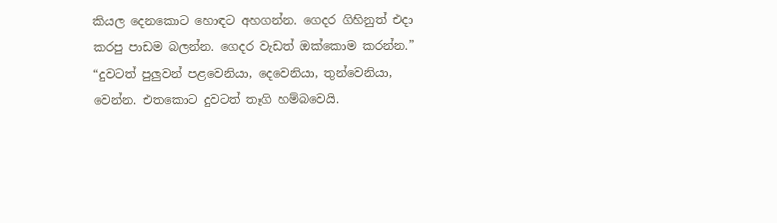කියල දෙනකොට හොඳට අහගන්න. ගෙදර ගිහිනුත් එදා කරපු පාඩම බලන්න. ගෙදර වැඩත් ඔක්කොම කරන්න.” “දුවටත් පුලුවන් පළවෙනියා, දෙවෙනියා, තුන්වෙනියා, වෙන්න. එතකොට දුවටත් තෑගි හම්බවෙයි.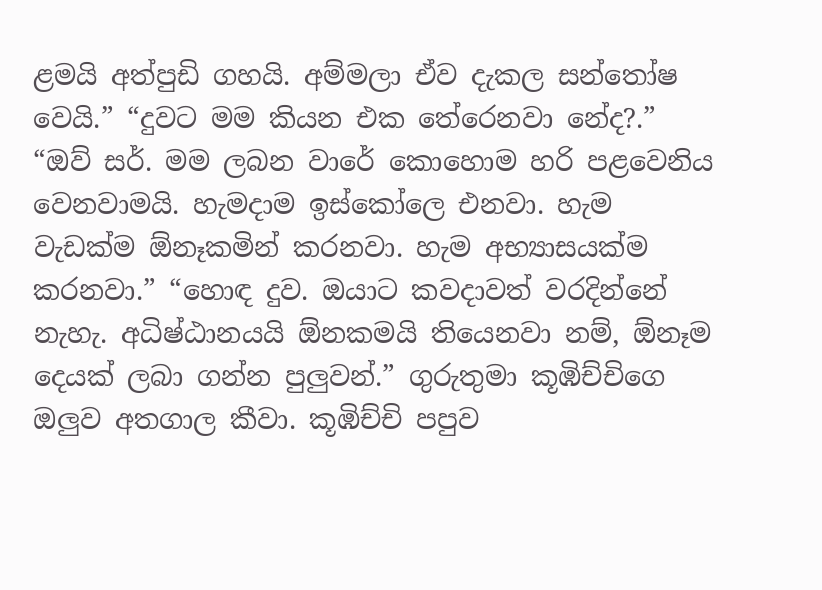ළමයි අත්පුඩි ගහයි. අම්මලා ඒව දැකල සන්තෝෂ වෙයි.” “දුවට මම කියන එක තේරෙනවා නේද?.” “ඔව් සර්. මම ලබන වාරේ කොහොම හරි පළවෙනිය වෙනවාමයි. හැමදාම ඉස්කෝලෙ එනවා. හැම වැඩක්ම ඕනෑකමින් කරනවා. හැම අභ්‍යාසයක්ම කරනවා.” “හොඳ දුව. ඔයාට කවදාවත් වරදින්නේ නැහැ. අධිෂ්ඨානයයි ඕනකමයි තියෙනවා නම්, ඕනෑම දෙයක් ලබා ගන්න පුලුවන්.” ගුරුතුමා කූඹිච්චිගෙ ඔලුව අතගාල කීවා. කූඹිච්චි පපුව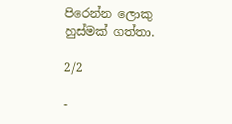පිරෙන්න ලොකු හුස්මක් ගත්තා.

2/2

-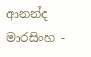ආනන්ද මාරසිංහ -